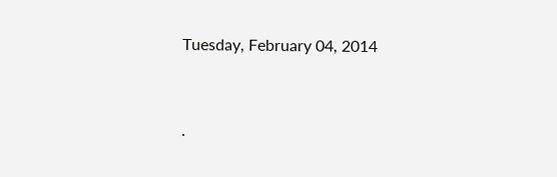Tuesday, February 04, 2014


.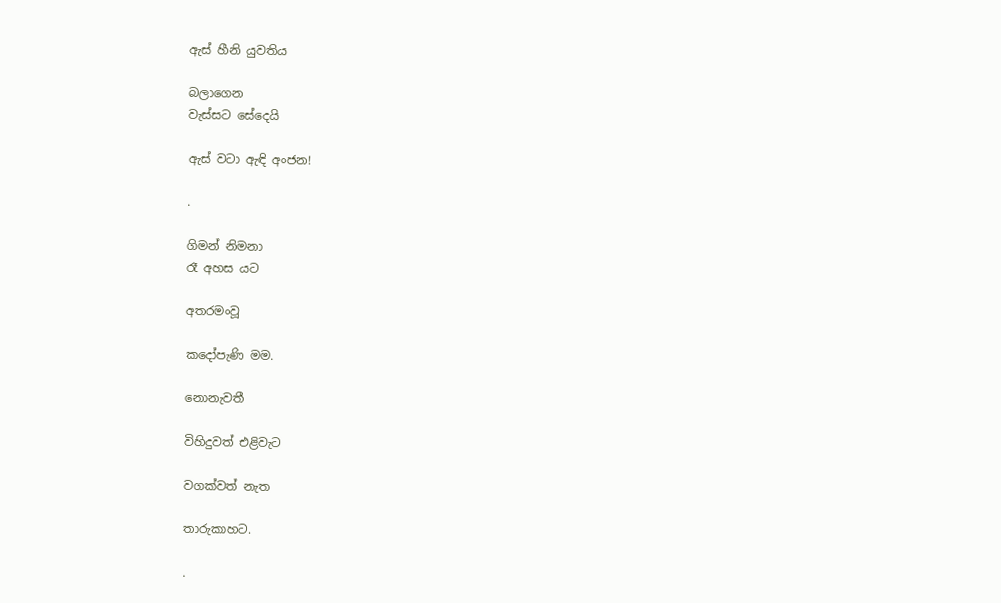ඇස් හීනි යුවතිය

බලාගෙන
වැස්සට සේදෙයි

ඇස් වටා ඇඳි අංජන!

.

ගිමන් නිමනා
රෑ අහස යට

අතරමංවූ

කදෝපැණි මම.

නොනැවතී

විහිදුවත් එළිවැට

වගක්වත් නැත

තාරුකාහට.

.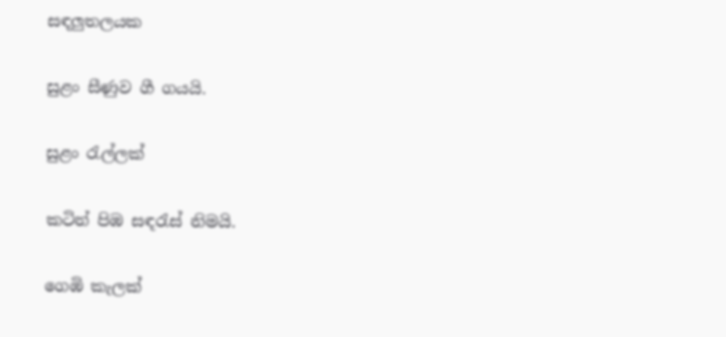සඳලුතලයක

සුළං සීණුව ගී ගයයි.

සුළං රැල්ලක්

කටින් පිඹ සඳරැස් නිමයි.

ගෙඹි කැලක්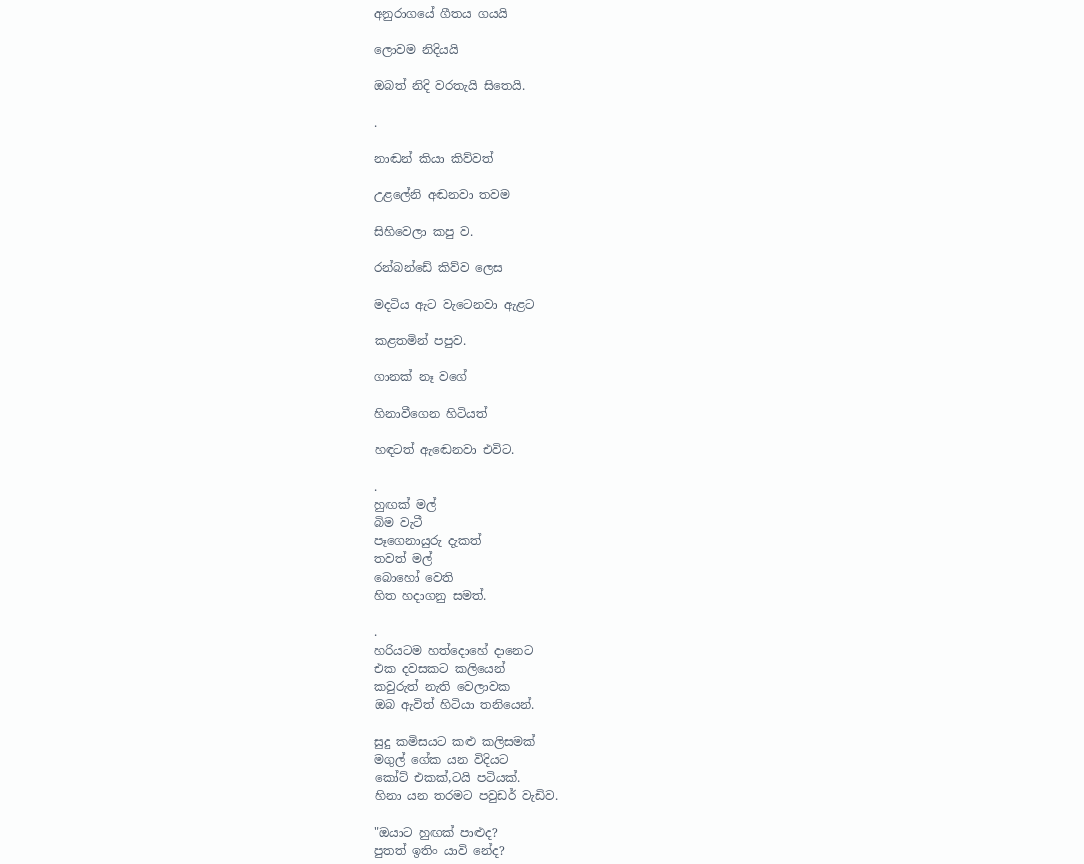අනුරාගයේ ගීතය ගයයි

ලොවම නිදියයි

ඔබත් නිදි වරතැයි සිතෙයි.

.

නාඬන් කියා කිව්වත්

උළලේනි අඬනවා තවම

සිහිවෙලා කපු ව.

රන්බන්ඩේ කිව්ව ලෙස

මදටිය ඇට වැටෙනවා ඇළට

කළතමින් පපුව.

ගානක් නෑ වගේ

හිනාවීගෙන හිටියත්

හඳටත් ඇඬෙනවා එවිට.

.
හුඟක් මල්
බිම වැටී
පෑගෙනායුරු දැකත්
තවත් මල්
බොහෝ වෙති
හිත හදාගනු සමත්.

.
හරියටම හත්දොහේ දානෙට
එක දවසකට කලියෙන්
කවුරුත් නැති වෙලාවක
ඔබ ඇවිත් හිටියා තනියෙන්.

සුදු කමිසයට කළු කලිසමක්
මගුල් ගේක යන විදියට
කෝට් එකක්,ටයි පටියක්.
හිනා යන තරමට පවුඩර් වැඩිව.

"ඔයාට හුඟක් පාළුද?
පුතත් ඉතිං යාවි නේද?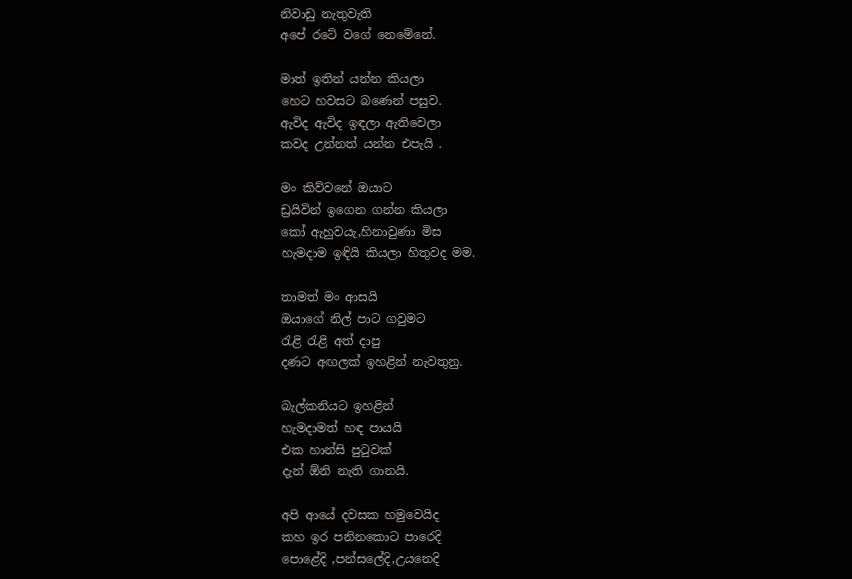නිවාඩු නැතුවැති
අපේ රටේ වගේ නෙමේනේ.

මාත් ඉතින් යන්න කියලා
හෙට හවසට බණෙන් පසුව.
ඇවිද ඇවිද ඉඳලා ඇතිවෙලා
කවද උන්නත් යන්න එපැයි .

මං කිව්වනේ ඔයාට
ඩ්‍රයිවින් ඉගෙන ගන්න කියලා
කෝ ඇහුවයැ,හිනාවුණා මිස
හැමදාම ඉඳියි කියලා හිතුවද මම.

තාමත් මං ආසයි
ඔයාගේ නිල් පාට ගවුමට
රැළි රැළි අත් දාපු
දණට අඟලක් ඉහළින් නැවතුනු.

බැල්කනියට ඉහළින්
හැමදාමත් හඳ පායයි
එක හාන්සි පුටුවක්
දැන් ඕනි නැති ගානයි.

අපි ආයේ දවසක හමුවෙයිද
කහ ඉර පනිනකොට පාරෙදි
පොළේදි ,පන්සලේදි,උයනෙදි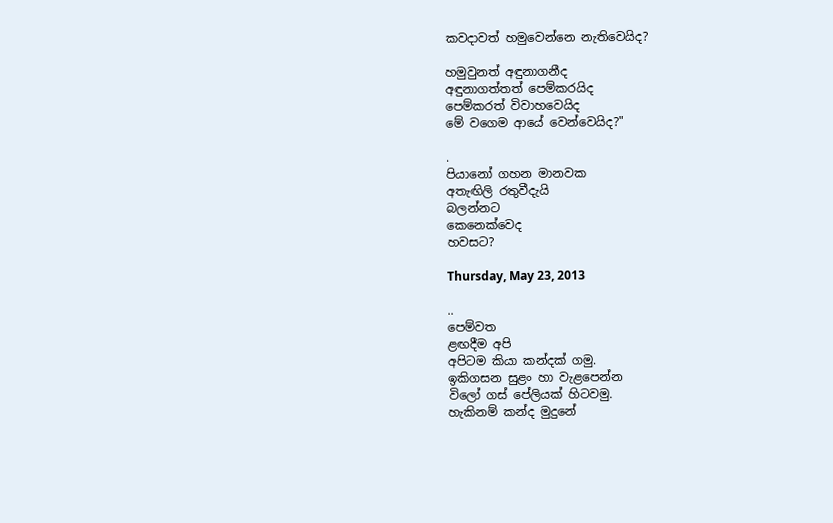කවදාවත් හමුවෙන්නෙ නැතිවෙයිද?

හමුවුනත් අඳුනාගනීද
අඳුනාගත්තත් පෙම්කරයිද
පෙම්කරත් විවාහවෙයිද
මේ වගෙම ආයේ වෙන්වෙයිද?"

.
පියානෝ ගහන මානවක
අතැඟිලි රතුවීදැයි
බලන්නට
කෙනෙක්වෙද
හවසට?

Thursday, May 23, 2013

..
පෙම්වත
ළඟදීම අපි
අපිටම කියා කන්දක් ගමු.
ඉකිගසන සුළං හා වැළපෙන්න
විලෝ ගස් පේලියක් හිටවමු.
හැකිනම් කන්ද මුදුනේ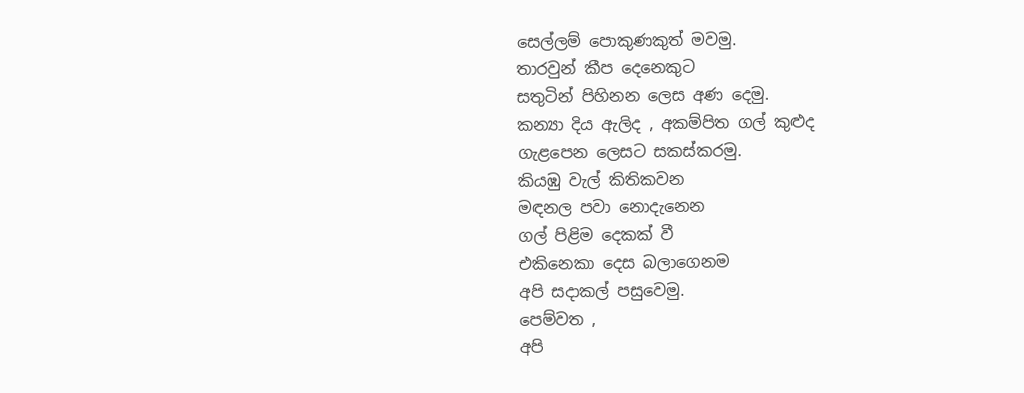සෙල්ලම් පොකුණකුත් මවමු.
තාරවුන් කීප දෙනෙකුට
සතුටින් පිහිනන ලෙස අණ දෙමු.
කන්‍යා දිය ඇලිද , අකම්පිත ගල් කුළුද
ගැළපෙන ලෙසට සකස්කරමු.
කියඹු වැල් කිතිකවන
මඳනල පවා නොදැනෙන
ගල් පිළිම දෙකක් වී
එකිනෙකා දෙස බලාගෙනම
අපි සදාකල් පසුවෙමු.
පෙම්වත ,
අපි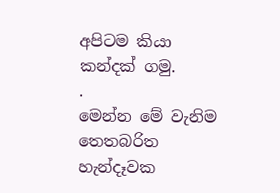අපිටම කියා කන්දක් ගමු.
.
මෙන්න මේ වැනිම
තෙතබරිත හැන්දෑවක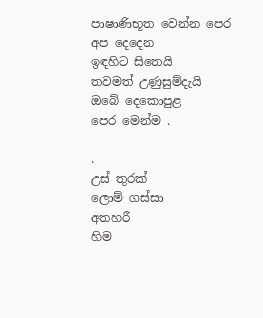පාෂාණිභූත වෙන්න පෙර
අප දෙදෙන
ඉඳහිට සිතෙයි
තවමත් උණුසුම්දැයි
ඔබේ දෙකොපුළ
පෙර මෙන්ම .

.
උස් තුරක්
ලොම් ගස්සා
අතහරී
හිම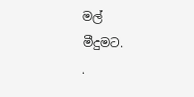මල්
මීදුමට.
.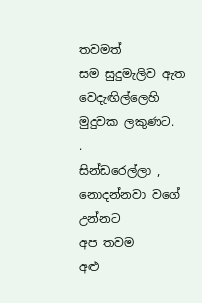තවමත්
සම සුදුමැලිව ඇත
වෙදැඟිල්ලෙහි
මුදුවක ලකුණට.
.
සින්ඩරෙල්ලා ,
නොදන්නවා වගේ උන්නට
අප තවම
අළු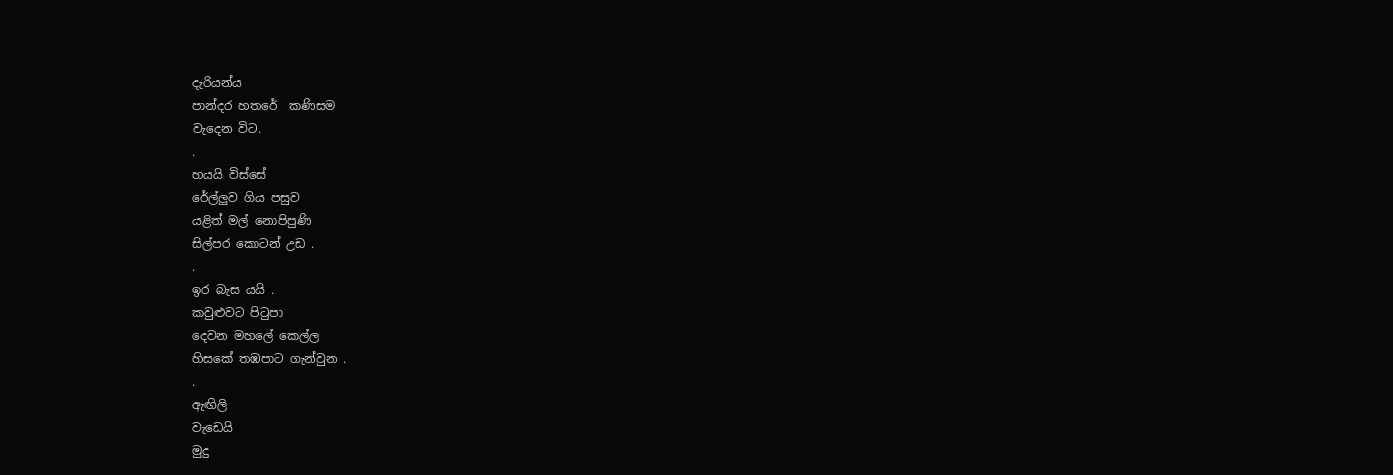දැරියන්ය
පාන්දර හතරේ  කණිසම
වැදෙන විට.
.
හයයි විස්සේ
රේල්ලුව ගිය පසුව
යළිත් මල් නොපිපුණි
සිල්පර කොටන් උඩ .
.
ඉර බැස යයි .
කවුළුවට පිටුපා
දෙවන මහලේ කෙල්ල
හිසකේ තඹපාට ගැන්වුන .
.
ඇඟිලි
වැඩෙයි
මුදු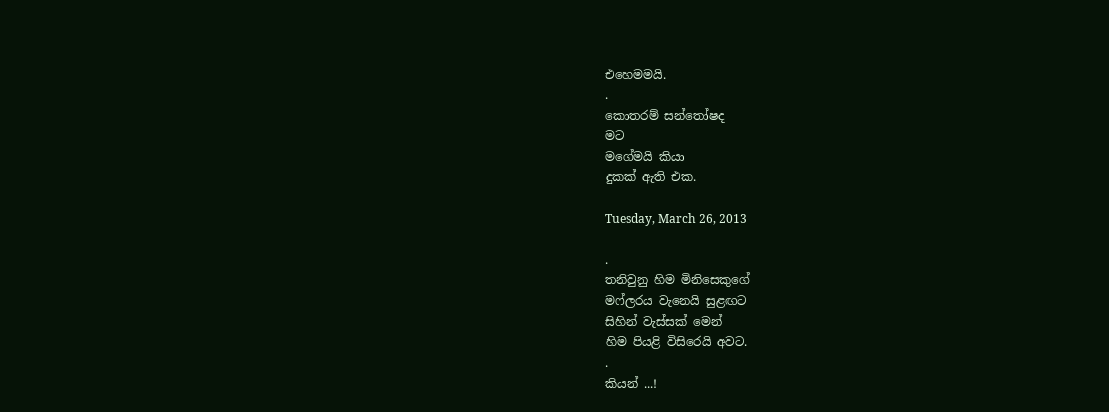එහෙමමයි.
.
කොතරම් සන්තෝෂද
මට
මගේමයි කියා
දුකක් ඇති එක.

Tuesday, March 26, 2013

.
තනිවුනු හිම මිනිසෙකුගේ
මෆ්ලරය වැනෙයි සුළඟට
සිහින් වැස්සක් මෙන්
හිම පියළි විසිරෙයි අවට.
.
කියන් ...!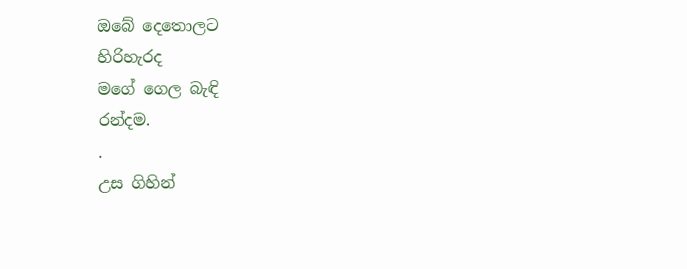ඔබේ දෙතොලට
හිරිහැරද
මගේ ගෙල බැඳි
රන්දම.
.
උස ගිහින්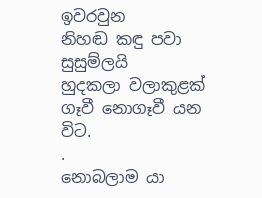ඉවරවුන
නිහඬ කඳු පවා සුසුම්ලයි
හුදකලා වලාකුළක්
ගෑවී නොගෑවී යන විට.
.
නොබලාම යා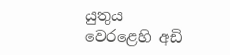යුතුය
වෙරළෙහි අඩි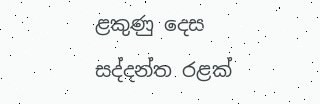ළකුණු දෙස
සද්දන්ත රළක්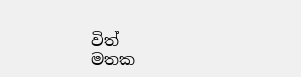විත්
මතක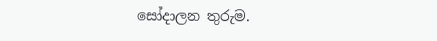සෝදාලන තුරුම.